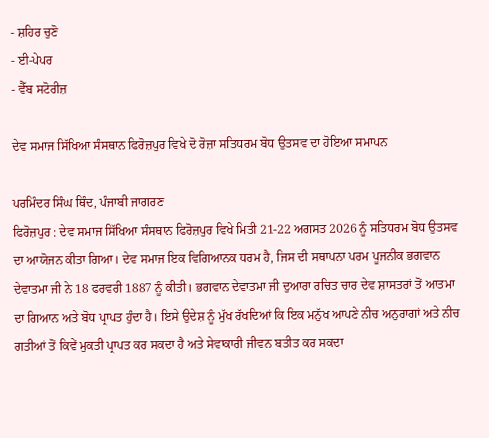- ਸ਼ਹਿਰ ਚੁਣੋ
- ਈ-ਪੇਪਰ
- ਵੈੱਬ ਸਟੋਰੀਜ਼

ਦੇਵ ਸਮਾਜ ਸਿੱਖਿਆ ਸੰਸਥਾਨ ਫਿਰੋਜ਼ਪੁਰ ਵਿਖੇ ਦੋ ਰੋਜ਼ਾ ਸਤਿਧਰਮ ਬੋਧ ਉਤਸਵ ਦਾ ਹੋਇਆ ਸਮਾਪਨ

ਪਰਮਿੰਦਰ ਸਿੰਘ ਥਿੰਦ, ਪੰਜਾਬੀ ਜਾਗਰਣ
ਫਿਰੋਜ਼ਪੁਰ : ਦੇਵ ਸਮਾਜ ਸਿੱਖਿਆ ਸੰਸਥਾਨ ਫਿਰੋਜ਼ਪੁਰ ਵਿਖੇ ਮਿਤੀ 21-22 ਅਗਸਤ 2026 ਨੂੰ ਸਤਿਧਰਮ ਬੋਧ ਉਤਸਵ ਦਾ ਆਯੋਜਨ ਕੀਤਾ ਗਿਆ। ਦੇਵ ਸਮਾਜ ਇਕ ਵਿਗਿਆਨਕ ਧਰਮ ਹੈ, ਜਿਸ ਦੀ ਸਥਾਪਨਾ ਪਰਮ ਪੂਜਨੀਕ ਭਗਵਾਨ ਦੇਵਾਤਮਾ ਜੀ ਨੇ 18 ਫਰਵਰੀ 1887 ਨੂੰ ਕੀਤੀ। ਭਗਵਾਨ ਦੇਵਾਤਮਾ ਜੀ ਦੁਆਰਾ ਰਚਿਤ ਚਾਰ ਦੇਵ ਸ਼ਾਸਤਰਾਂ ਤੋਂ ਆਤਮਾ ਦਾ ਗਿਆਨ ਅਤੇ ਬੋਧ ਪ੍ਰਾਪਤ ਹੁੰਦਾ ਹੈ। ਇਸੇ ਉਦੇਸ਼ ਨੂੰ ਮੁੱਖ ਰੱਖਦਿਆਂ ਕਿ ਇਕ ਮਨੁੱਖ ਆਪਣੇ ਨੀਚ ਅਨੁਰਾਗਾਂ ਅਤੇ ਨੀਚ ਗਤੀਆਂ ਤੋਂ ਕਿਵੇਂ ਮੁਕਤੀ ਪ੍ਰਾਪਤ ਕਰ ਸਕਦਾ ਹੈ ਅਤੇ ਸੇਵਾਕਾਰੀ ਜੀਵਨ ਬਤੀਤ ਕਰ ਸਕਦਾ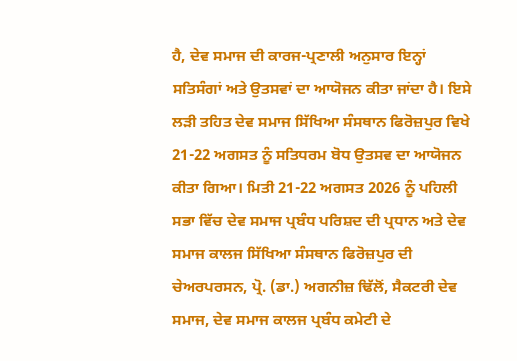ਹੈ, ਦੇਵ ਸਮਾਜ ਦੀ ਕਾਰਜ-ਪ੍ਰਣਾਲੀ ਅਨੁਸਾਰ ਇਨ੍ਹਾਂ ਸਤਿਸੰਗਾਂ ਅਤੇ ਉਤਸਵਾਂ ਦਾ ਆਯੋਜਨ ਕੀਤਾ ਜਾਂਦਾ ਹੈ। ਇਸੇ ਲੜੀ ਤਹਿਤ ਦੇਵ ਸਮਾਜ ਸਿੱਖਿਆ ਸੰਸਥਾਨ ਫਿਰੋਜ਼ਪੁਰ ਵਿਖੇ 21-22 ਅਗਸਤ ਨੂੰ ਸਤਿਧਰਮ ਬੋਧ ਉਤਸਵ ਦਾ ਆਯੋਜਨ ਕੀਤਾ ਗਿਆ। ਮਿਤੀ 21-22 ਅਗਸਤ 2026 ਨੂੰ ਪਹਿਲੀ ਸਭਾ ਵਿੱਚ ਦੇਵ ਸਮਾਜ ਪ੍ਰਬੰਧ ਪਰਿਸ਼ਦ ਦੀ ਪ੍ਰਧਾਨ ਅਤੇ ਦੇਵ ਸਮਾਜ ਕਾਲਜ ਸਿੱਖਿਆ ਸੰਸਥਾਨ ਫਿਰੋਜ਼ਪੁਰ ਦੀ ਚੇਅਰਪਰਸਨ, ਪ੍ਰੋ. (ਡਾ.) ਅਗਨੀਜ਼ ਢਿੱਲੋਂ, ਸੈਕਟਰੀ ਦੇਵ ਸਮਾਜ, ਦੇਵ ਸਮਾਜ ਕਾਲਜ ਪ੍ਰਬੰਧ ਕਮੇਟੀ ਦੇ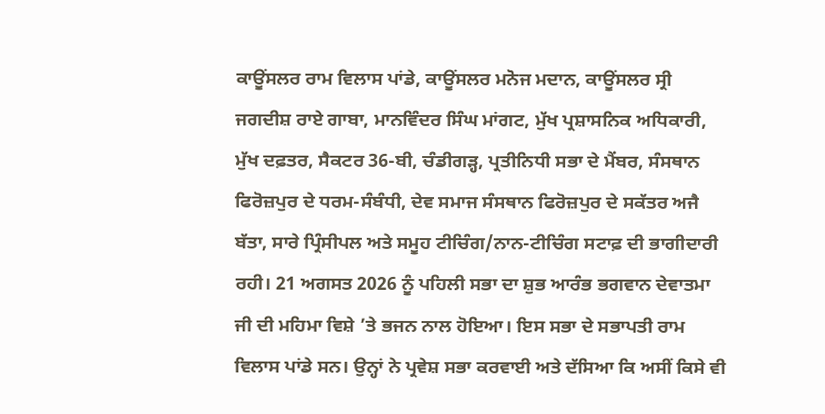ਕਾਊਂਸਲਰ ਰਾਮ ਵਿਲਾਸ ਪਾਂਡੇ, ਕਾਊਂਸਲਰ ਮਨੋਜ ਮਦਾਨ, ਕਾਊਂਸਲਰ ਸ੍ਰੀ ਜਗਦੀਸ਼ ਰਾਏ ਗਾਬਾ, ਮਾਨਵਿੰਦਰ ਸਿੰਘ ਮਾਂਗਟ, ਮੁੱਖ ਪ੍ਰਸ਼ਾਸਨਿਕ ਅਧਿਕਾਰੀ, ਮੁੱਖ ਦਫ਼ਤਰ, ਸੈਕਟਰ 36-ਬੀ, ਚੰਡੀਗੜ੍ਹ, ਪ੍ਰਤੀਨਿਧੀ ਸਭਾ ਦੇ ਮੈਂਬਰ, ਸੰਸਥਾਨ ਫਿਰੋਜ਼ਪੁਰ ਦੇ ਧਰਮ-ਸੰਬੰਧੀ, ਦੇਵ ਸਮਾਜ ਸੰਸਥਾਨ ਫਿਰੋਜ਼ਪੁਰ ਦੇ ਸਕੱਤਰ ਅਜੈ ਬੱਤਾ, ਸਾਰੇ ਪ੍ਰਿੰਸੀਪਲ ਅਤੇ ਸਮੂਹ ਟੀਚਿੰਗ/ਨਾਨ-ਟੀਚਿੰਗ ਸਟਾਫ਼ ਦੀ ਭਾਗੀਦਾਰੀ ਰਹੀ। 21 ਅਗਸਤ 2026 ਨੂੰ ਪਹਿਲੀ ਸਭਾ ਦਾ ਸ਼ੁਭ ਆਰੰਭ ਭਗਵਾਨ ਦੇਵਾਤਮਾ ਜੀ ਦੀ ਮਹਿਮਾ ਵਿਸ਼ੇ ’ਤੇ ਭਜਨ ਨਾਲ ਹੋਇਆ। ਇਸ ਸਭਾ ਦੇ ਸਭਾਪਤੀ ਰਾਮ ਵਿਲਾਸ ਪਾਂਡੇ ਸਨ। ਉਨ੍ਹਾਂ ਨੇ ਪ੍ਰਵੇਸ਼ ਸਭਾ ਕਰਵਾਈ ਅਤੇ ਦੱਸਿਆ ਕਿ ਅਸੀਂ ਕਿਸੇ ਵੀ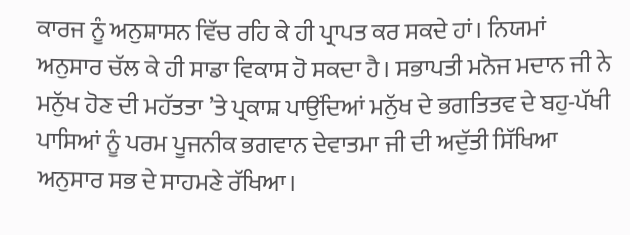ਕਾਰਜ ਨੂੰ ਅਨੁਸ਼ਾਸਨ ਵਿੱਚ ਰਹਿ ਕੇ ਹੀ ਪ੍ਰਾਪਤ ਕਰ ਸਕਦੇ ਹਾਂ। ਨਿਯਮਾਂ ਅਨੁਸਾਰ ਚੱਲ ਕੇ ਹੀ ਸਾਡਾ ਵਿਕਾਸ ਹੋ ਸਕਦਾ ਹੈ। ਸਭਾਪਤੀ ਮਨੋਜ ਮਦਾਨ ਜੀ ਨੇ ਮਨੁੱਖ ਹੋਣ ਦੀ ਮਹੱਤਤਾ ’ਤੇ ਪ੍ਰਕਾਸ਼ ਪਾਉਂਦਿਆਂ ਮਨੁੱਖ ਦੇ ਭਗਤਿਤਵ ਦੇ ਬਹੁ-ਪੱਖੀ ਪਾਸਿਆਂ ਨੂੰ ਪਰਮ ਪੂਜਨੀਕ ਭਗਵਾਨ ਦੇਵਾਤਮਾ ਜੀ ਦੀ ਅਦੁੱਤੀ ਸਿੱਖਿਆ ਅਨੁਸਾਰ ਸਭ ਦੇ ਸਾਹਮਣੇ ਰੱਖਿਆ।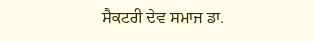ਸੈਕਟਰੀ ਦੇਵ ਸਮਾਜ ਡਾ.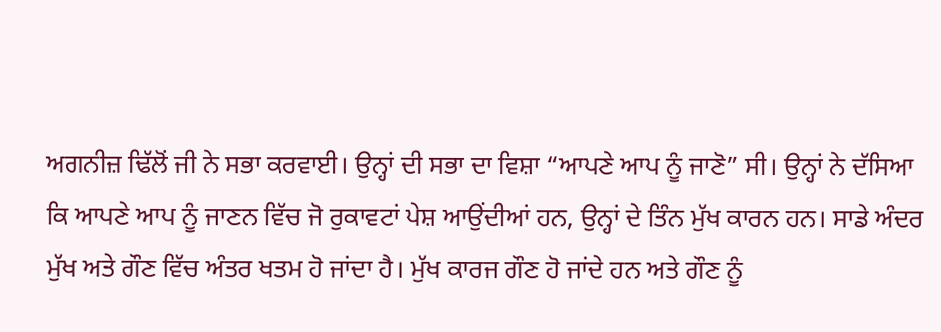ਅਗਨੀਜ਼ ਢਿੱਲੋਂ ਜੀ ਨੇ ਸਭਾ ਕਰਵਾਈ। ਉਨ੍ਹਾਂ ਦੀ ਸਭਾ ਦਾ ਵਿਸ਼ਾ “ਆਪਣੇ ਆਪ ਨੂੰ ਜਾਣੋ” ਸੀ। ਉਨ੍ਹਾਂ ਨੇ ਦੱਸਿਆ ਕਿ ਆਪਣੇ ਆਪ ਨੂੰ ਜਾਣਨ ਵਿੱਚ ਜੋ ਰੁਕਾਵਟਾਂ ਪੇਸ਼ ਆਉਂਦੀਆਂ ਹਨ, ਉਨ੍ਹਾਂ ਦੇ ਤਿੰਨ ਮੁੱਖ ਕਾਰਨ ਹਨ। ਸਾਡੇ ਅੰਦਰ ਮੁੱਖ ਅਤੇ ਗੌਣ ਵਿੱਚ ਅੰਤਰ ਖਤਮ ਹੋ ਜਾਂਦਾ ਹੈ। ਮੁੱਖ ਕਾਰਜ ਗੌਣ ਹੋ ਜਾਂਦੇ ਹਨ ਅਤੇ ਗੌਣ ਨੂੰ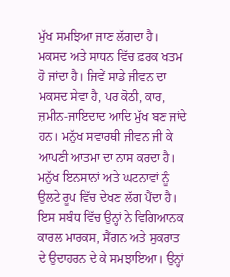ਮੁੱਖ ਸਮਝਿਆ ਜਾਣ ਲੱਗਦਾ ਹੈ। ਮਕਸਦ ਅਤੇ ਸਾਧਨ ਵਿੱਚ ਫ਼ਰਕ ਖਤਮ ਹੋ ਜਾਂਦਾ ਹੈ। ਜਿਵੇਂ ਸਾਡੇ ਜੀਵਨ ਦਾ ਮਕਸਦ ਸੇਵਾ ਹੈ, ਪਰ ਕੋਠੀ, ਕਾਰ, ਜ਼ਮੀਨ-ਜਾਇਦਾਦ ਆਦਿ ਮੁੱਖ ਬਣ ਜਾਂਦੇ ਹਨ। ਮਨੁੱਖ ਸਵਾਰਥੀ ਜੀਵਨ ਜੀ ਕੇ ਆਪਣੀ ਆਤਮਾ ਦਾ ਨਾਸ ਕਰਦਾ ਹੈ। ਮਨੁੱਖ ਇਨਸਾਨਾਂ ਅਤੇ ਘਟਨਾਵਾਂ ਨੂੰ ਉਲਟੇ ਰੂਪ ਵਿੱਚ ਦੇਖਣ ਲੱਗ ਪੈਂਦਾ ਹੈ। ਇਸ ਸਬੰਧ ਵਿੱਚ ਉਨ੍ਹਾਂ ਨੇ ਵਿਗਿਆਨਕ ਕਾਰਲ ਮਾਰਕਸ, ਸੈਂਗਨ ਅਤੇ ਸੁਕਰਾਤ ਦੇ ਉਦਾਹਰਨ ਦੇ ਕੇ ਸਮਝਾਇਆ। ਉਨ੍ਹਾਂ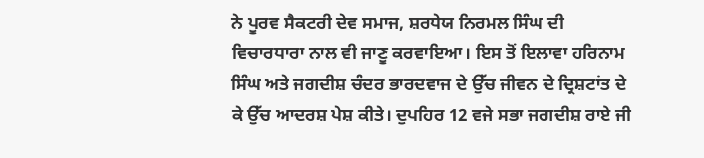ਨੇ ਪੂਰਵ ਸੈਕਟਰੀ ਦੇਵ ਸਮਾਜ, ਸ਼ਰਧੇਯ ਨਿਰਮਲ ਸਿੰਘ ਦੀ ਵਿਚਾਰਧਾਰਾ ਨਾਲ ਵੀ ਜਾਣੂ ਕਰਵਾਇਆ। ਇਸ ਤੋਂ ਇਲਾਵਾ ਹਰਿਨਾਮ ਸਿੰਘ ਅਤੇ ਜਗਦੀਸ਼ ਚੰਦਰ ਭਾਰਦਵਾਜ ਦੇ ਉੱਚ ਜੀਵਨ ਦੇ ਦ੍ਰਿਸ਼ਟਾਂਤ ਦੇ ਕੇ ਉੱਚ ਆਦਰਸ਼ ਪੇਸ਼ ਕੀਤੇ। ਦੁਪਹਿਰ 12 ਵਜੇ ਸਭਾ ਜਗਦੀਸ਼ ਰਾਏ ਜੀ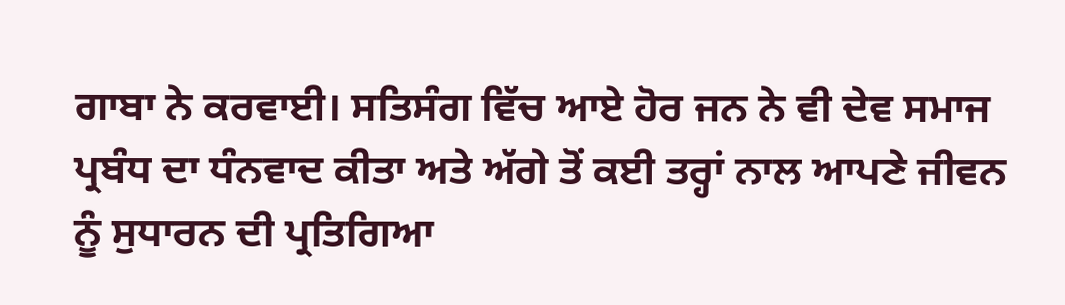ਗਾਬਾ ਨੇ ਕਰਵਾਈ। ਸਤਿਸੰਗ ਵਿੱਚ ਆਏ ਹੋਰ ਜਨ ਨੇ ਵੀ ਦੇਵ ਸਮਾਜ ਪ੍ਰਬੰਧ ਦਾ ਧੰਨਵਾਦ ਕੀਤਾ ਅਤੇ ਅੱਗੇ ਤੋਂ ਕਈ ਤਰ੍ਹਾਂ ਨਾਲ ਆਪਣੇ ਜੀਵਨ ਨੂੰ ਸੁਧਾਰਨ ਦੀ ਪ੍ਰਤਿਗਿਆ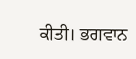ਕੀਤੀ। ਭਗਵਾਨ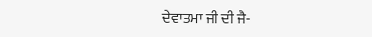ਦੇਵਾਤਮਾ ਜੀ ਦੀ ਜੈ-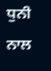ਧੁਨੀ ਨਾਲ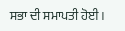ਸਭਾ ਦੀ ਸਮਾਪਤੀ ਹੋਈ।